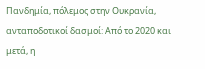Πανδημία, πόλεμος στην Ουκρανία, ανταποδοτικοί δασμοί: Από το 2020 και μετά, η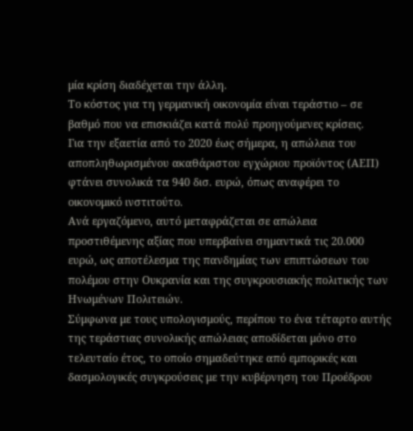μία κρίση διαδέχεται την άλλη.
Το κόστος για τη γερμανική οικονομία είναι τεράστιο – σε βαθμό που να επισκιάζει κατά πολύ προηγούμενες κρίσεις.
Για την εξαετία από το 2020 έως σήμερα, η απώλεια του αποπληθωρισμένου ακαθάριστου εγχώριου προϊόντος (ΑΕΠ) φτάνει συνολικά τα 940 δισ. ευρώ, όπως αναφέρει το οικονομικό ινστιτούτο.
Ανά εργαζόμενο, αυτό μεταφράζεται σε απώλεια προστιθέμενης αξίας που υπερβαίνει σημαντικά τις 20.000 ευρώ, ως αποτέλεσμα της πανδημίας των επιπτώσεων του πολέμου στην Ουκρανία και της συγκρουσιακής πολιτικής των Ηνωμένων Πολιτειών.
Σύμφωνα με τους υπολογισμούς, περίπου το ένα τέταρτο αυτής της τεράστιας συνολικής απώλειας αποδίδεται μόνο στο τελευταίο έτος, το οποίο σημαδεύτηκε από εμπορικές και δασμολογικές συγκρούσεις με την κυβέρνηση του Προέδρου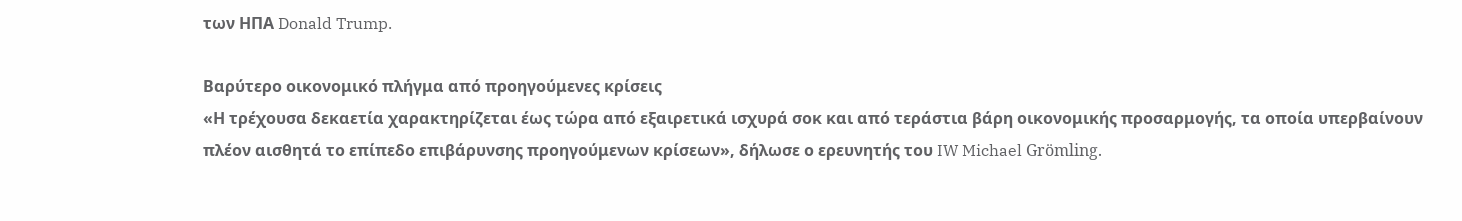των ΗΠΑ Donald Trump.

Βαρύτερο οικονομικό πλήγμα από προηγούμενες κρίσεις
«Η τρέχουσα δεκαετία χαρακτηρίζεται έως τώρα από εξαιρετικά ισχυρά σοκ και από τεράστια βάρη οικονομικής προσαρμογής, τα οποία υπερβαίνουν πλέον αισθητά το επίπεδο επιβάρυνσης προηγούμενων κρίσεων», δήλωσε ο ερευνητής του IW Michael Grömling.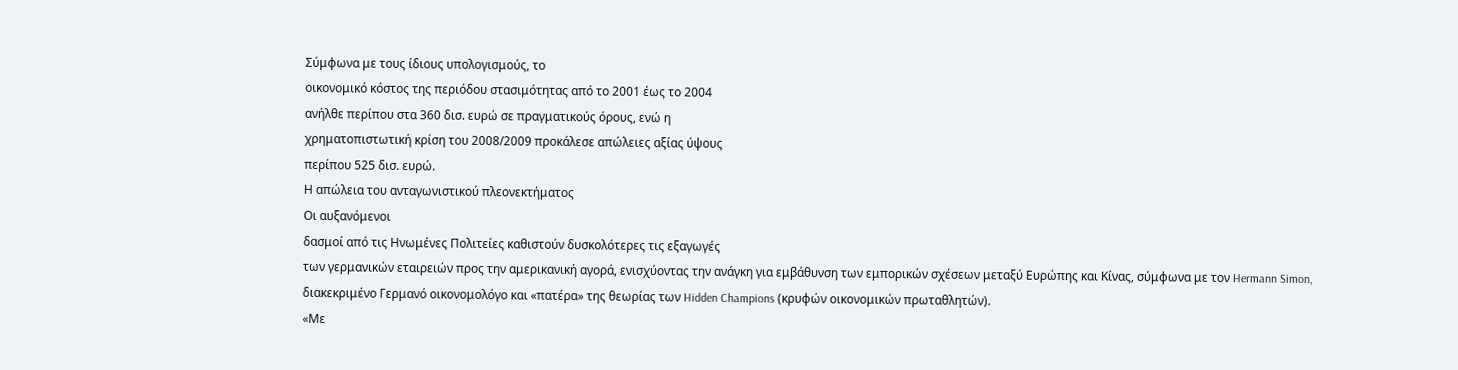Σύμφωνα με τους ίδιους υπολογισμούς, το
οικονομικό κόστος της περιόδου στασιμότητας από το 2001 έως το 2004
ανήλθε περίπου στα 360 δισ. ευρώ σε πραγματικούς όρους, ενώ η
χρηματοπιστωτική κρίση του 2008/2009 προκάλεσε απώλειες αξίας ύψους
περίπου 525 δισ. ευρώ.
Η απώλεια του ανταγωνιστικού πλεονεκτήματος
Οι αυξανόμενοι
δασμοί από τις Ηνωμένες Πολιτείες καθιστούν δυσκολότερες τις εξαγωγές
των γερμανικών εταιρειών προς την αμερικανική αγορά, ενισχύοντας την ανάγκη για εμβάθυνση των εμπορικών σχέσεων μεταξύ Ευρώπης και Κίνας, σύμφωνα με τον Hermann Simon, διακεκριμένο Γερμανό οικονομολόγο και «πατέρα» της θεωρίας των Hidden Champions (κρυφών οικονομικών πρωταθλητών).
«Με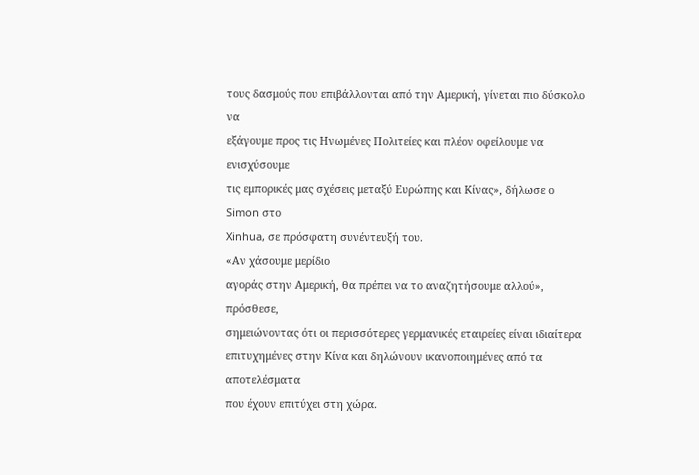τους δασμούς που επιβάλλονται από την Αμερική, γίνεται πιο δύσκολο να
εξάγουμε προς τις Ηνωμένες Πολιτείες και πλέον οφείλουμε να ενισχύσουμε
τις εμπορικές μας σχέσεις μεταξύ Ευρώπης και Κίνας», δήλωσε ο Simon στο
Xinhua, σε πρόσφατη συνέντευξή του.
«Αν χάσουμε μερίδιο
αγοράς στην Αμερική, θα πρέπει να το αναζητήσουμε αλλού», πρόσθεσε,
σημειώνοντας ότι οι περισσότερες γερμανικές εταιρείες είναι ιδιαίτερα
επιτυχημένες στην Κίνα και δηλώνουν ικανοποιημένες από τα αποτελέσματα
που έχουν επιτύχει στη χώρα.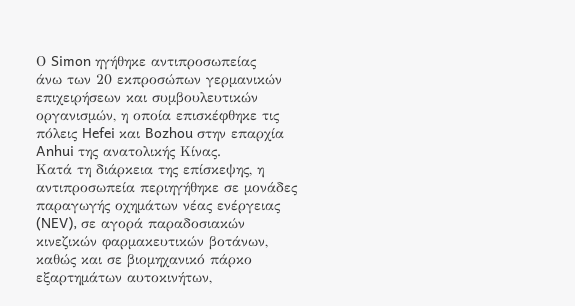Ο Simon ηγήθηκε αντιπροσωπείας
άνω των 20 εκπροσώπων γερμανικών επιχειρήσεων και συμβουλευτικών
οργανισμών, η οποία επισκέφθηκε τις πόλεις Hefei και Bozhou στην επαρχία
Anhui της ανατολικής Κίνας.
Κατά τη διάρκεια της επίσκεψης, η αντιπροσωπεία περιηγήθηκε σε μονάδες παραγωγής οχημάτων νέας ενέργειας (NEV), σε αγορά παραδοσιακών κινεζικών φαρμακευτικών βοτάνων, καθώς και σε βιομηχανικό πάρκο εξαρτημάτων αυτοκινήτων,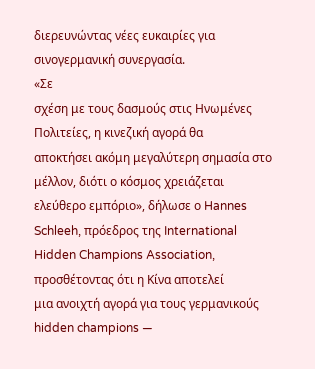διερευνώντας νέες ευκαιρίες για σινογερμανική συνεργασία.
«Σε
σχέση με τους δασμούς στις Ηνωμένες Πολιτείες, η κινεζική αγορά θα
αποκτήσει ακόμη μεγαλύτερη σημασία στο μέλλον, διότι ο κόσμος χρειάζεται
ελεύθερο εμπόριο», δήλωσε ο Hannes Schleeh, πρόεδρος της International
Hidden Champions Association, προσθέτοντας ότι η Κίνα αποτελεί
μια ανοιχτή αγορά για τους γερμανικούς hidden champions —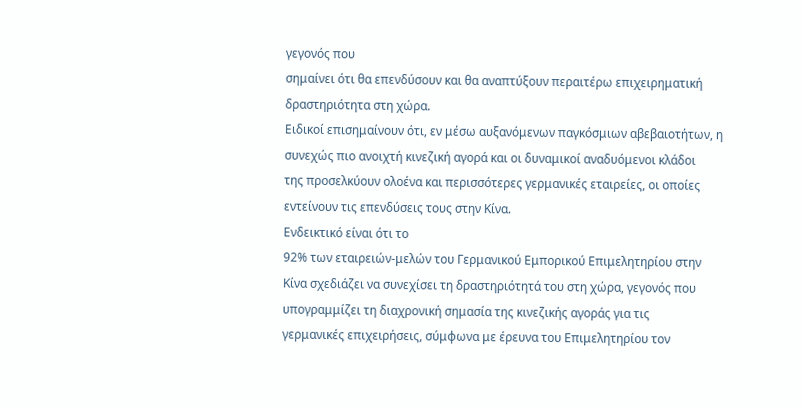γεγονός που
σημαίνει ότι θα επενδύσουν και θα αναπτύξουν περαιτέρω επιχειρηματική
δραστηριότητα στη χώρα.
Ειδικοί επισημαίνουν ότι, εν μέσω αυξανόμενων παγκόσμιων αβεβαιοτήτων, η
συνεχώς πιο ανοιχτή κινεζική αγορά και οι δυναμικοί αναδυόμενοι κλάδοι
της προσελκύουν ολοένα και περισσότερες γερμανικές εταιρείες, οι οποίες
εντείνουν τις επενδύσεις τους στην Κίνα.
Ενδεικτικό είναι ότι το
92% των εταιρειών-μελών του Γερμανικού Εμπορικού Επιμελητηρίου στην
Κίνα σχεδιάζει να συνεχίσει τη δραστηριότητά του στη χώρα, γεγονός που
υπογραμμίζει τη διαχρονική σημασία της κινεζικής αγοράς για τις
γερμανικές επιχειρήσεις, σύμφωνα με έρευνα του Επιμελητηρίου τον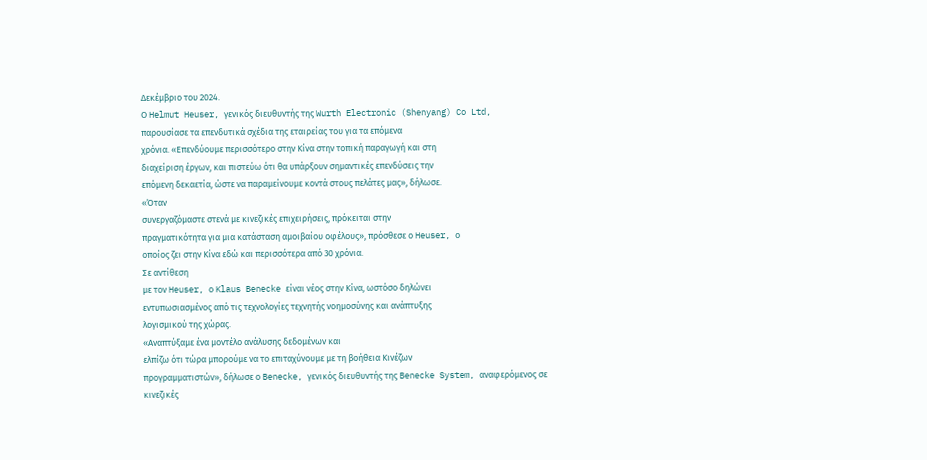Δεκέμβριο του 2024.
Ο Helmut Heuser, γενικός διευθυντής της Wurth Electronic (Shenyang) Co Ltd,
παρουσίασε τα επενδυτικά σχέδια της εταιρείας του για τα επόμενα
χρόνια. «Επενδύουμε περισσότερο στην Κίνα στην τοπική παραγωγή και στη
διαχείριση έργων, και πιστεύω ότι θα υπάρξουν σημαντικές επενδύσεις την
επόμενη δεκαετία, ώστε να παραμείνουμε κοντά στους πελάτες μας», δήλωσε.
«Όταν
συνεργαζόμαστε στενά με κινεζικές επιχειρήσεις, πρόκειται στην
πραγματικότητα για μια κατάσταση αμοιβαίου οφέλους», πρόσθεσε ο Heuser, ο
οποίος ζει στην Κίνα εδώ και περισσότερα από 30 χρόνια.
Σε αντίθεση
με τον Heuser, ο Klaus Benecke είναι νέος στην Κίνα, ωστόσο δηλώνει
εντυπωσιασμένος από τις τεχνολογίες τεχνητής νοημοσύνης και ανάπτυξης
λογισμικού της χώρας.
«Αναπτύξαμε ένα μοντέλο ανάλυσης δεδομένων και
ελπίζω ότι τώρα μπορούμε να το επιταχύνουμε με τη βοήθεια Κινέζων
προγραμματιστών», δήλωσε ο Benecke, γενικός διευθυντής της Benecke System, αναφερόμενος σε κινεζικές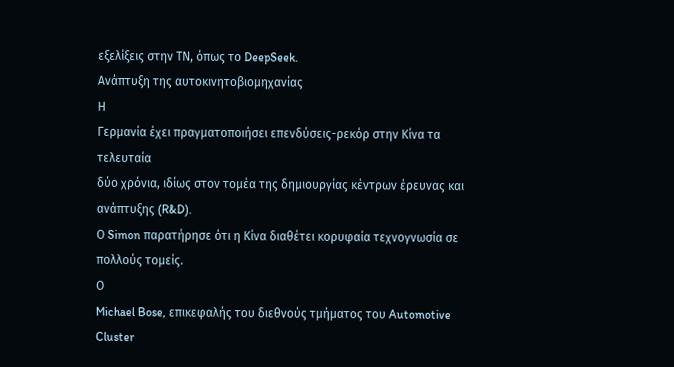εξελίξεις στην ΤΝ, όπως το DeepSeek.
Ανάπτυξη της αυτοκινητοβιομηχανίας
Η
Γερμανία έχει πραγματοποιήσει επενδύσεις-ρεκόρ στην Κίνα τα τελευταία
δύο χρόνια, ιδίως στον τομέα της δημιουργίας κέντρων έρευνας και
ανάπτυξης (R&D).
Ο Simon παρατήρησε ότι η Κίνα διαθέτει κορυφαία τεχνογνωσία σε πολλούς τομείς.
Ο
Michael Bose, επικεφαλής του διεθνούς τμήματος του Automotive Cluster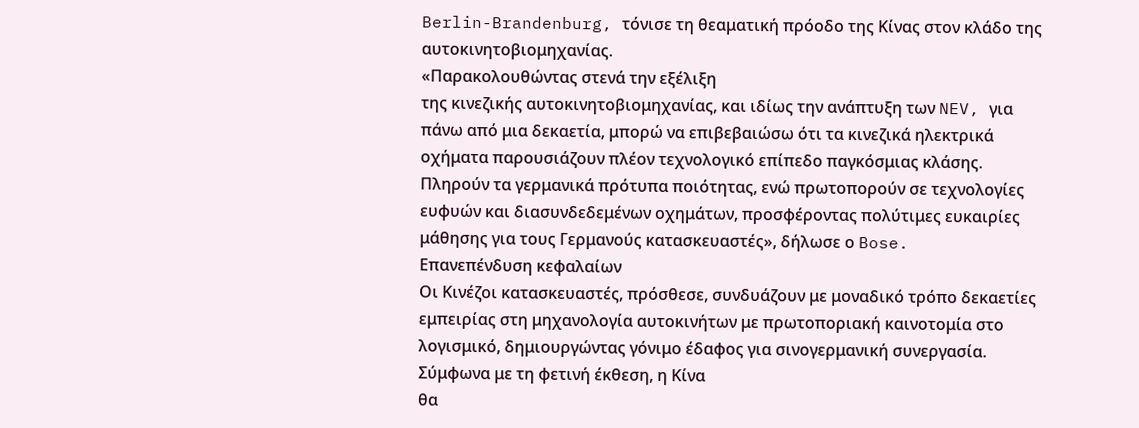Berlin-Brandenburg, τόνισε τη θεαματική πρόοδο της Κίνας στον κλάδο της
αυτοκινητοβιομηχανίας.
«Παρακολουθώντας στενά την εξέλιξη
της κινεζικής αυτοκινητοβιομηχανίας, και ιδίως την ανάπτυξη των NEV, για
πάνω από μια δεκαετία, μπορώ να επιβεβαιώσω ότι τα κινεζικά ηλεκτρικά
οχήματα παρουσιάζουν πλέον τεχνολογικό επίπεδο παγκόσμιας κλάσης.
Πληρούν τα γερμανικά πρότυπα ποιότητας, ενώ πρωτοπορούν σε τεχνολογίες
ευφυών και διασυνδεδεμένων οχημάτων, προσφέροντας πολύτιμες ευκαιρίες
μάθησης για τους Γερμανούς κατασκευαστές», δήλωσε ο Bose.
Επανεπένδυση κεφαλαίων
Οι Κινέζοι κατασκευαστές, πρόσθεσε, συνδυάζουν με μοναδικό τρόπο δεκαετίες εμπειρίας στη μηχανολογία αυτοκινήτων με πρωτοποριακή καινοτομία στο λογισμικό, δημιουργώντας γόνιμο έδαφος για σινογερμανική συνεργασία.
Σύμφωνα με τη φετινή έκθεση, η Κίνα
θα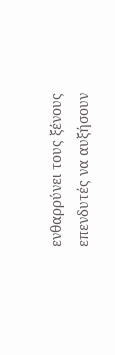ενθαρρύνει τους ξένους επενδυτές να αυξήσουν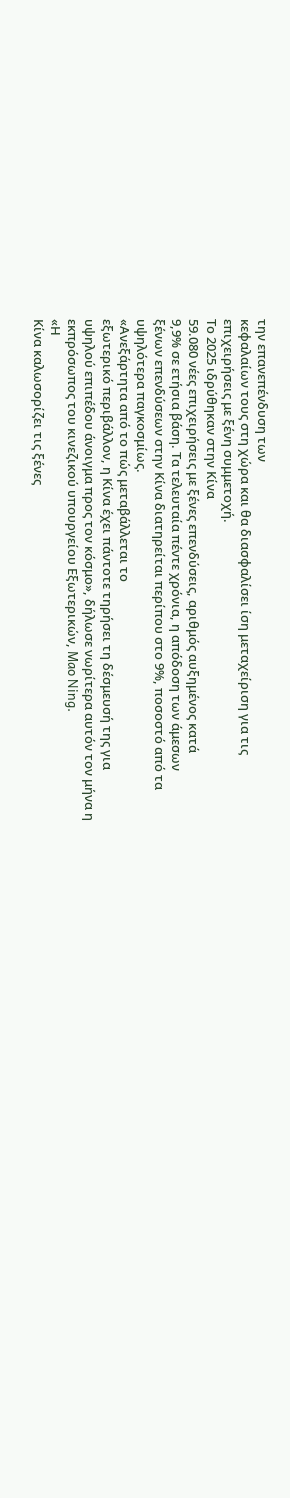την επανεπένδυση των
κεφαλαίων τους στη χώρα και θα διασφαλίσει ίση μεταχείριση για τις
επιχειρήσεις με ξένη συμμετοχή.
Το 2025 ιδρύθηκαν στην Κίνα
59.080 νέες επιχειρήσεις με ξένες επενδύσεις, αριθμός αυξημένος κατά
9,9% σε ετήσια βάση. Τα τελευταία πέντε χρόνια, η απόδοση των άμεσων
ξένων επενδύσεων στην Κίνα διατηρείται περίπου στο 9%, ποσοστό από τα
υψηλότερα παγκοσμίως.
«Ανεξάρτητα από το πώς μεταβάλλεται το
εξωτερικό περιβάλλον, η Κίνα έχει πάντοτε τηρήσει τη δέσμευσή της για
υψηλού επιπέδου άνοιγμα προς τον κόσμο», δήλωσε νωρίτερα αυτόν τον μήνα η
εκπρόσωπος του κινεζικού υπουργείου Εξωτερικών, Mao Ning.
«Η
Κίνα καλωσορίζει τις ξένες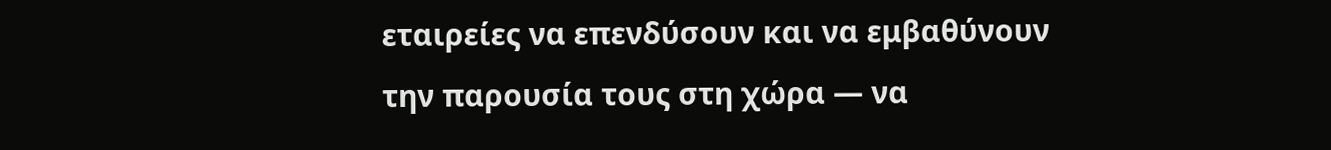εταιρείες να επενδύσουν και να εμβαθύνουν
την παρουσία τους στη χώρα — να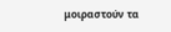μοιραστούν τα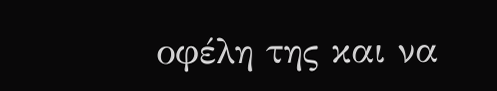οφέλη της και να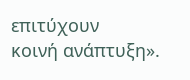επιτύχουν
κοινή ανάπτυξη».